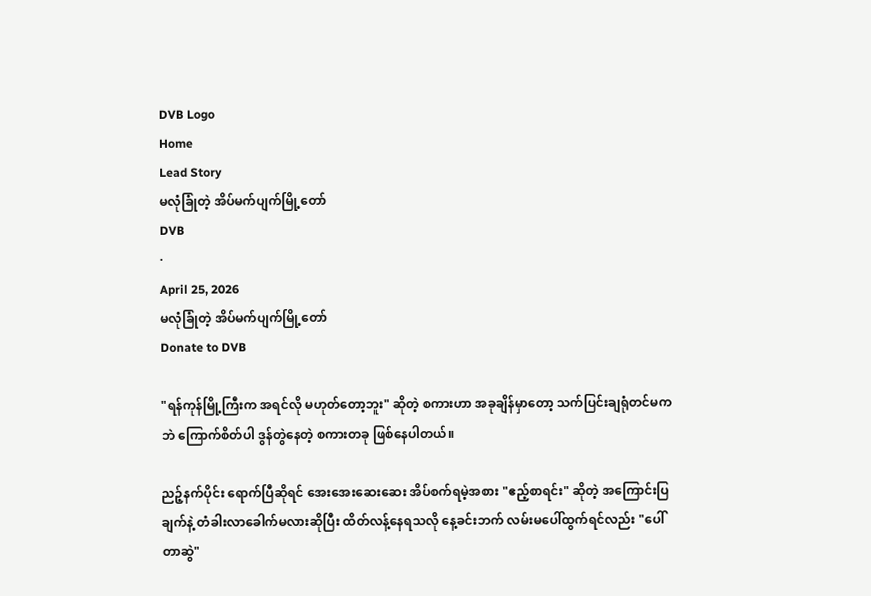DVB Logo
Home
Lead Story
မလုံခြုံတဲ့ အိပ်မက်ပျက်မြို့တော်
DVB
·
April 25, 2026
မလုံခြုံတဲ့ အိပ်မက်ပျက်မြို့တော်
Donate to DVB

"ရန်ကုန်မြို့ကြီးက အရင်လို မဟုတ်တော့ဘူး" ဆိုတဲ့ စကားဟာ အခုချိန်မှာတော့ သက်ပြင်းချရုံတင်မကဘဲ ကြောက်စိတ်ပါ ဒွန်တွဲနေတဲ့ စကားတခု ဖြစ်နေပါတယ်။

ညဉ့်နက်ပိုင်း ရောက်ပြီဆိုရင် အေးအေးဆေးဆေး အိပ်စက်ရမဲ့အစား "ဧည့်စာရင်း" ဆိုတဲ့ အကြောင်းပြချက်နဲ့ တံခါးလာခေါက်မလားဆိုပြီး ထိတ်လန့်နေရသလို နေ့ခင်းဘက် လမ်းမပေါ်ထွက်ရင်လည်း "ပေါ်တာဆွဲ"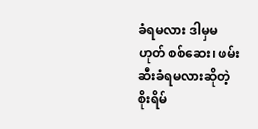ခံရမလား ဒါမှမဟုတ် စစ်ဆေး၊ ဖမ်းဆီးခံရမလားဆိုတဲ့ စိုးရိမ်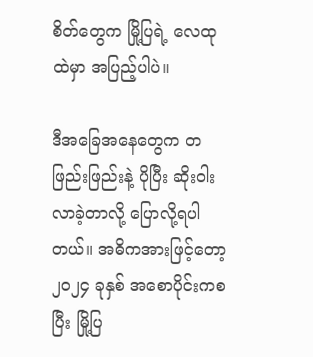စိတ်တွေက မြို့ပြရဲ့ လေထုထဲမှာ အပြည့်ပါပဲ။

ဒီအခြေအနေတွေက တဖြည်းဖြည်းနဲ့ ပိုပြီး ဆိုးဝါးလာခဲ့တာလို့ ပြောလို့ရပါတယ်။ အဓိကအားဖြင့်တော့ ၂၀၂၄ ခုနှစ် အစောပိုင်းကစပြီး မြို့ပြ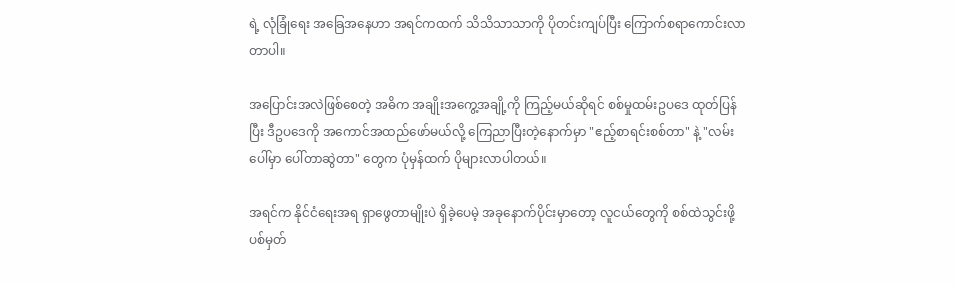ရဲ့ လုံခြုံရေး အခြေအနေဟာ အရင်ကထက် သိသိသာသာကို ပိုတင်းကျပ်ပြီး ကြောက်စရာကောင်းလာတာပါ။

အပြောင်းအလဲဖြစ်စေတဲ့ အဓိက အချိုးအကွေ့အချို့ကို ကြည့်မယ်ဆိုရင် စစ်မှုထမ်းဥပဒေ ထုတ်ပြန်ပြီး ဒီဥပဒေကို အကောင်အထည်ဖော်မယ်လို့ ကြေညာပြီးတဲ့နောက်မှာ "ဧည့်စာရင်းစစ်တာ" နဲ့ "လမ်းပေါ်မှာ ပေါ်တာဆွဲတာ" တွေက ပုံမှန်ထက် ပိုများလာပါတယ်။

အရင်က နိုင်ငံရေးအရ ရှာဖွေတာမျိုးပဲ ရှိခဲ့ပေမဲ့ အခုနောက်ပိုင်းမှာတော့ လူငယ်တွေကို စစ်ထဲသွင်းဖို့ ပစ်မှတ်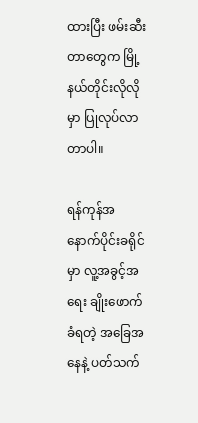ထားပြီး ဖမ်းဆီးတာတွေက မြို့နယ်တိုင်းလိုလိုမှာ ပြုလုပ်လာတာပါ။

ရန်ကုန်အနောက်ပိုင်းခရိုင်မှာ လူ့အခွင့်အရေး ချိုးဖောက်ခံရတဲ့ အခြေအနေနဲ့ ပတ်သက်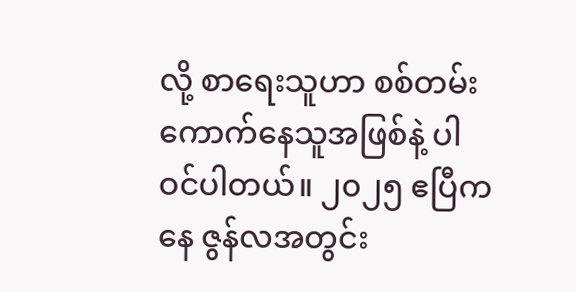လို့ စာရေးသူဟာ စစ်တမ်းကောက်နေသူအဖြစ်နဲ့ ပါဝင်ပါတယ်။ ၂၀၂၅ ဧပြီကနေ ဇွန်လအတွင်း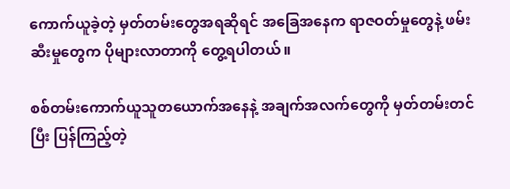ကောက်ယူခဲ့တဲ့ မှတ်တမ်းတွေအရဆိုရင် အခြေအနေက ရာဇဝတ်မှုတွေနဲ့ ဖမ်းဆီးမှုတွေက ပိုများလာတာကို တွေ့ရပါတယ်။

စစ်တမ်းကောက်ယူသူတယောက်အနေနဲ့ အချက်အလက်တွေကို မှတ်တမ်းတင်ပြီး ပြန်ကြည့်တဲ့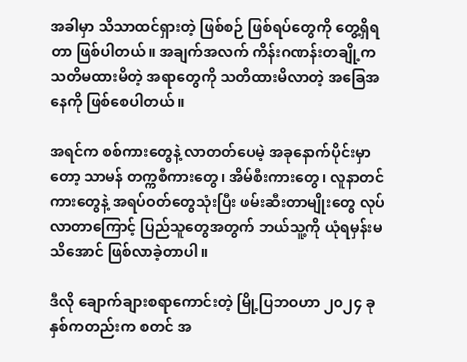အခါမှာ သိသာထင်ရှားတဲ့ ဖြစ်စဉ် ဖြစ်ရပ်တွေကို တွေ့ရှိရတာ ဖြစ်ပါတယ်။ အချက်အလက် ကိန်းဂဏန်းတချို့က သတိမထားမိတဲ့ အရာတွေကို သတိထားမိလာတဲ့ အခြေအနေကို ဖြစ်စေပါတယ်။

အရင်က စစ်ကားတွေနဲ့ လာတတ်ပေမဲ့ အခုနောက်ပိုင်းမှာတော့ သာမန် တက္ကစီကားတွေ၊ အိမ်စီးကားတွေ၊ လူနာတင်ကားတွေနဲ့ အရပ်ဝတ်တွေသုံးပြီး ဖမ်းဆီးတာမျိုးတွေ လုပ်လာတာကြောင့် ပြည်သူတွေအတွက် ဘယ်သူ့ကို ယုံရမှန်းမသိအောင် ဖြစ်လာခဲ့တာပါ။

ဒီလို ချောက်ချားစရာကောင်းတဲ့ မြို့ပြဘဝဟာ ၂၀၂၄ ခုနှစ်ကတည်းက စတင် အ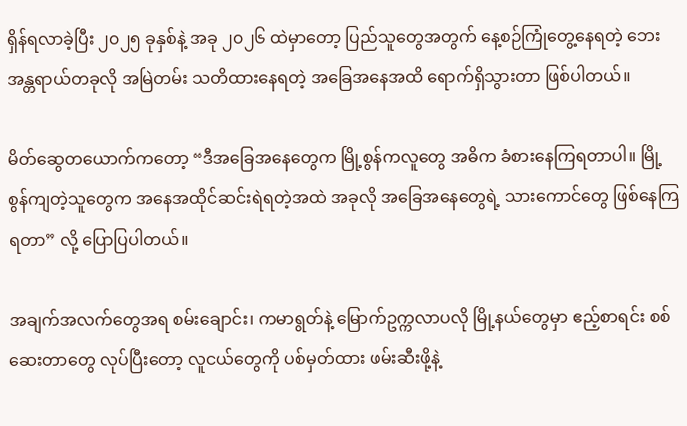ရှိန်ရလာခဲ့ပြီး ၂၀၂၅ ခုနှစ်နဲ့ အခု ၂၀၂၆ ထဲမှာတော့ ပြည်သူတွေအတွက် နေ့စဉ်ကြုံတွေ့နေရတဲ့ ဘေးအန္တရာယ်တခုလို အမြဲတမ်း သတိထားနေရတဲ့ အခြေအနေအထိ ရောက်ရှိသွားတာ ဖြစ်ပါတယ်။

မိတ်ဆွေတယောက်ကတော့ “ဒီအခြေအနေတွေက မြို့စွန်ကလူတွေ အဓိက ခံစားနေကြရတာပါ။ မြို့စွန်ကျတဲ့သူတွေက အနေအထိုင်ဆင်းရဲရတဲ့အထဲ အခုလို အခြေအနေတွေရဲ့ သားကောင်တွေ ဖြစ်နေကြရတာ” လို့ ပြောပြပါတယ်။

အချက်အလက်တွေအရ စမ်းချောင်း၊ ကမာရွတ်နဲ့ မြောက်ဥက္ကလာပလို မြို့နယ်တွေမှာ ဧည့်စာရင်း စစ်ဆေးတာတွေ လုပ်ပြီးတော့ လူငယ်တွေကို ပစ်မှတ်ထား ဖမ်းဆီးဖို့နဲ့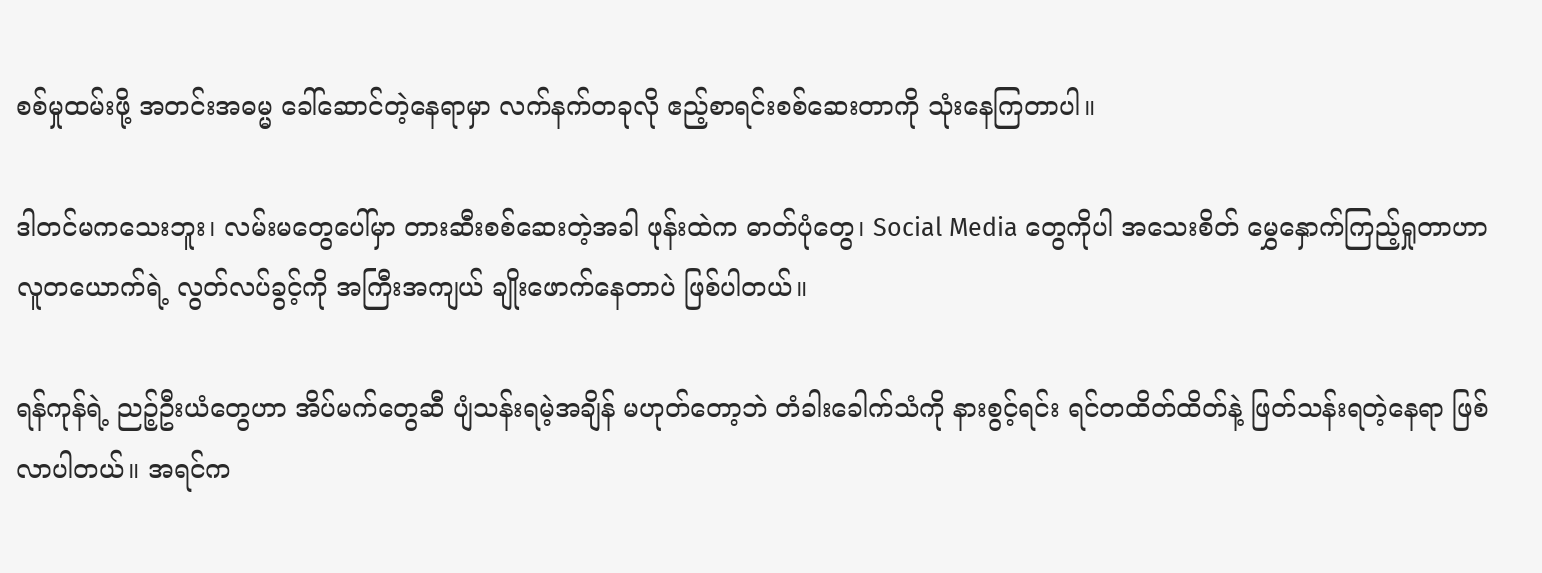စစ်မှုထမ်းဖို့ အတင်းအဓမ္မ ခေါ်ဆောင်တဲ့နေရာမှာ လက်နက်တခုလို ဧည့်စာရင်းစစ်ဆေးတာကို သုံးနေကြတာပါ။

ဒါတင်မကသေးဘူး၊ လမ်းမတွေပေါ်မှာ တားဆီးစစ်ဆေးတဲ့အခါ ဖုန်းထဲက ဓာတ်ပုံတွေ၊ Social Media တွေကိုပါ အသေးစိတ် မွှေနှောက်ကြည့်ရှုတာဟာ လူတယောက်ရဲ့ လွတ်လပ်ခွင့်ကို အကြီးအကျယ် ချိုးဖောက်နေတာပဲ ဖြစ်ပါတယ်။

ရန်ကုန်ရဲ့ ညဉ့်ဦးယံတွေဟာ အိပ်မက်တွေဆီ ပျံသန်းရမဲ့အချိန် မဟုတ်တော့ဘဲ တံခါးခေါက်သံကို နားစွင့်ရင်း ရင်တထိတ်ထိတ်နဲ့ ဖြတ်သန်းရတဲ့နေရာ ဖြစ်လာပါတယ်။ အရင်က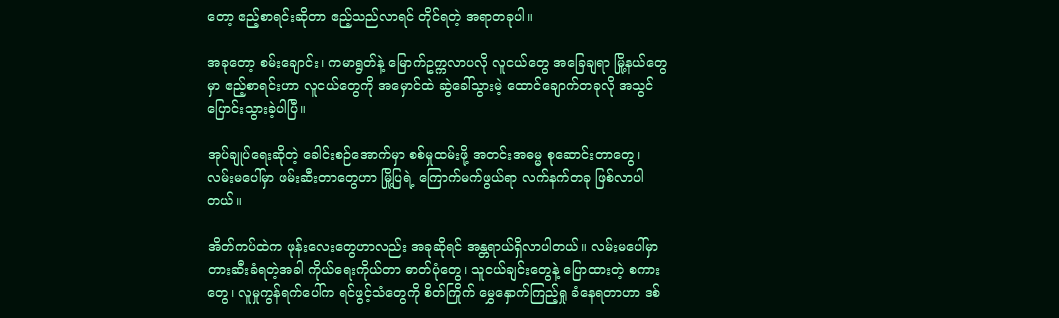တော့ ဧည့်စာရင်းဆိုတာ ဧည့်သည်လာရင် တိုင်ရတဲ့ အရာတခုပါ။

အခုတော့ စမ်းချောင်း၊ ကမာရွတ်နဲ့ မြောက်ဥက္ကလာပလို လူငယ်တွေ အခြေချရာ မြို့နယ်တွေမှာ ဧည့်စာရင်းဟာ လူငယ်တွေကို အမှောင်ထဲ ဆွဲခေါ်သွားမဲ့ ထောင်ချောက်တခုလို အသွင်ပြောင်းသွားခဲ့ပါပြီ။

အုပ်ချုပ်ရေးဆိုတဲ့ ခေါင်းစဉ်အောက်မှာ စစ်မှုထမ်းဖို့ အတင်းအဓမ္မ စုဆောင်းတာတွေ၊ လမ်းမပေါ်မှာ ဖမ်းဆီးတာတွေဟာ မြို့ပြရဲ့ ကြောက်မက်ဖွယ်ရာ လက်နက်တခု ဖြစ်လာပါတယ်။

အိတ်ကပ်ထဲက ဖုန်းလေးတွေဟာလည်း အခုဆိုရင် အန္တရာယ်ရှိလာပါတယ်။ လမ်းမပေါ်မှာ တားဆီးခံရတဲ့အခါ ကိုယ်ရေးကိုယ်တာ ဓာတ်ပုံတွေ၊ သူငယ်ချင်းတွေနဲ့ ပြောထားတဲ့ စကားတွေ၊ လူမှုကွန်ရက်ပေါ်က ရင်ဖွင့်သံတွေကို စိတ်ကြိုက် မွှေနှောက်ကြည့်ရှု ခံနေရတာဟာ ဒစ်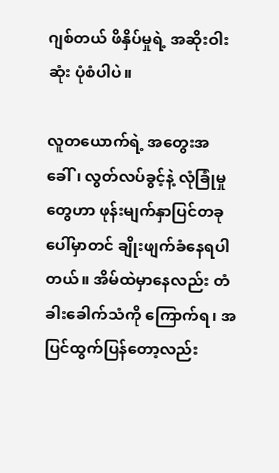ဂျစ်တယ် ဖိနှိပ်မှုရဲ့ အဆိုးဝါးဆုံး ပုံစံပါပဲ။

လူတယောက်ရဲ့ အတွေးအခေါ်၊ လွတ်လပ်ခွင့်နဲ့ လုံခြုံမှုတွေဟာ ဖုန်းမျက်နှာပြင်တခုပေါ်မှာတင် ချိုးဖျက်ခံနေရပါတယ်။ အိမ်ထဲမှာနေလည်း တံခါးခေါက်သံကို ကြောက်ရ၊ အပြင်ထွက်ပြန်တော့လည်း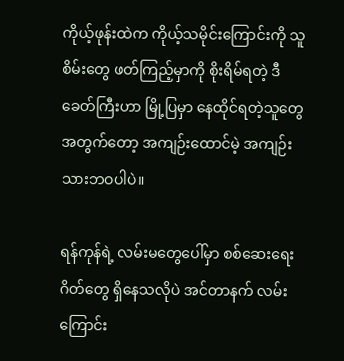ကိုယ့်ဖုန်းထဲက ကိုယ့်သမိုင်းကြောင်းကို သူစိမ်းတွေ ဖတ်ကြည့်မှာကို စိုးရိမ်ရတဲ့ ဒီခေတ်ကြီးဟာ မြို့ပြမှာ နေထိုင်ရတဲ့သူတွေ အတွက်တော့ အကျဉ်းထောင်မဲ့ အကျဉ်းသားဘဝပါပဲ။

ရန်ကုန်ရဲ့ လမ်းမတွေပေါ်မှာ စစ်ဆေးရေးဂိတ်တွေ ရှိနေသလိုပဲ အင်တာနက် လမ်းကြောင်း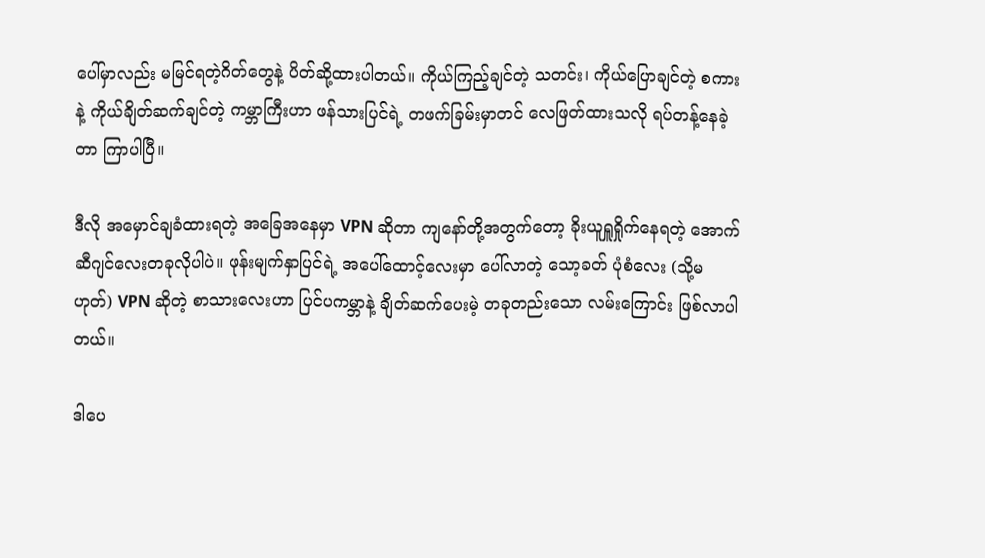ပေါ်မှာလည်း မမြင်ရတဲ့ဂိတ်တွေနဲ့ ပိတ်ဆို့ထားပါတယ်။ ကိုယ်ကြည့်ချင်တဲ့ သတင်း၊ ကိုယ်ပြောချင်တဲ့ စကားနဲ့ ကိုယ်ချိတ်ဆက်ချင်တဲ့ ကမ္ဘာကြီးဟာ ဖန်သားပြင်ရဲ့ တဖက်ခြမ်းမှာတင် လေဖြတ်ထားသလို ရပ်တန့်နေခဲ့တာ ကြာပါပြီ။

ဒီလို အမှောင်ချခံထားရတဲ့ အခြေအနေမှာ VPN ဆိုတာ ကျနော်တို့အတွက်တော့ ခိုးယူရှူရှိုက်နေရတဲ့ အောက်ဆီဂျင်လေးတခုလိုပါပဲ။ ဖုန်းမျက်နှာပြင်ရဲ့ အပေါ်ထောင့်လေးမှာ ပေါ်လာတဲ့ သော့ခတ် ပုံစံလေး (သို့မဟုတ်) VPN ဆိုတဲ့ စာသားလေးဟာ ပြင်ပကမ္ဘာနဲ့ ချိတ်ဆက်ပေးမဲ့ တခုတည်းသော လမ်းကြောင်း ဖြစ်လာပါတယ်။

ဒါပေ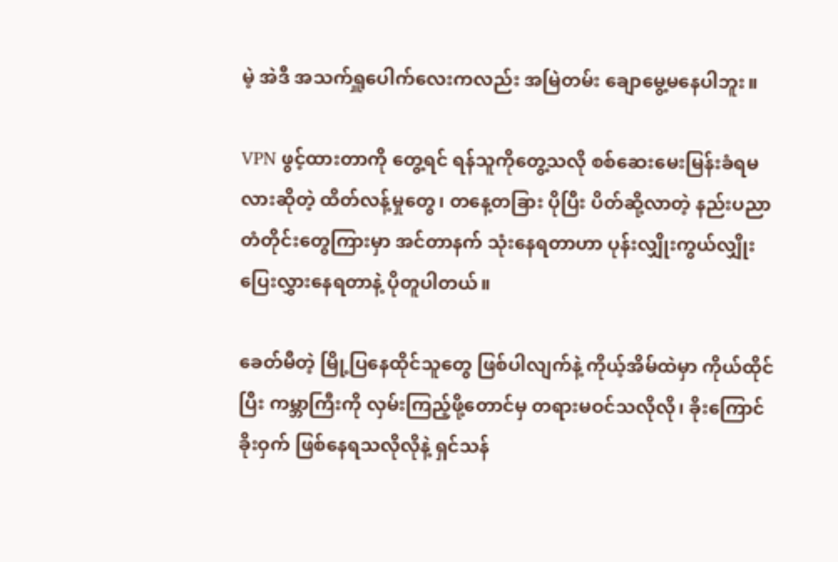မဲ့ အဲဒီ အသက်ရှူပေါက်လေးကလည်း အမြဲတမ်း ချောမွေ့မနေပါဘူး။

VPN ဖွင့်ထားတာကို တွေ့ရင် ရန်သူကိုတွေ့သလို စစ်ဆေးမေးမြန်းခံရမလားဆိုတဲ့ ထိတ်လန့်မှုတွေ၊ တနေ့တခြား ပိုပြီး ပိတ်ဆို့လာတဲ့ နည်းပညာ တံတိုင်းတွေကြားမှာ အင်တာနက် သုံးနေရတာဟာ ပုန်းလျှိုးကွယ်လျှိုး ပြေးလွှားနေရတာနဲ့ ပိုတူပါတယ်။

ခေတ်မီတဲ့ မြို့ပြနေထိုင်သူတွေ ဖြစ်ပါလျက်နဲ့ ကိုယ့်အိမ်ထဲမှာ ကိုယ်ထိုင်ပြီး ကမ္ဘာကြီးကို လှမ်းကြည့်ဖို့တောင်မှ တရားမဝင်သလိုလို၊ ခိုးကြောင်ခိုးဝှက် ဖြစ်နေရသလိုလိုနဲ့ ရှင်သန်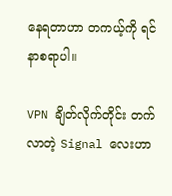နေရတာဟာ တကယ့်ကို ရင်နာစရာပါ။

VPN ချိတ်လိုက်တိုင်း တက်လာတဲ့ Signal လေးဟာ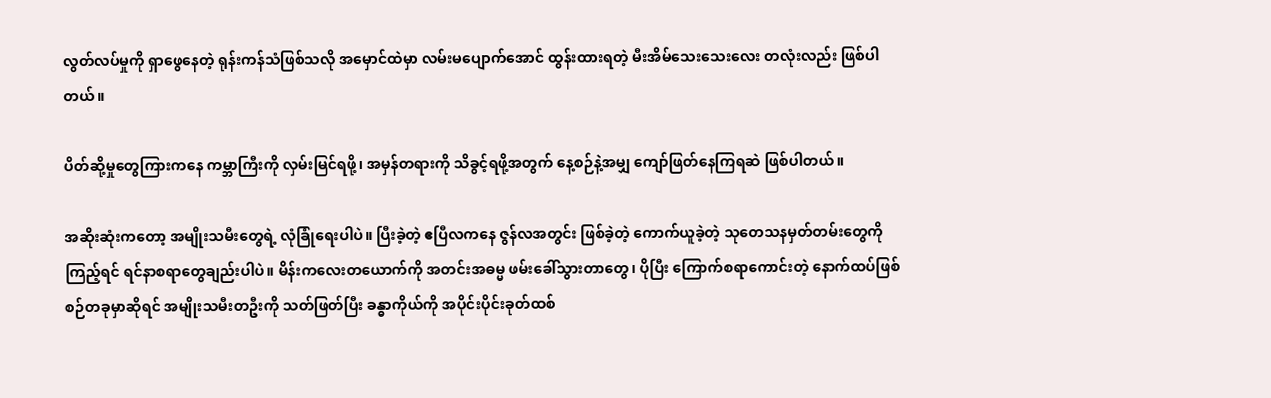လွတ်လပ်မှုကို ရှာဖွေနေတဲ့ ရုန်းကန်သံဖြစ်သလို အမှောင်ထဲမှာ လမ်းမပျောက်အောင် ထွန်းထားရတဲ့ မီးအိမ်သေးသေးလေး တလုံးလည်း ဖြစ်ပါတယ်။

ပိတ်ဆို့မှုတွေကြားကနေ ကမ္ဘာကြီးကို လှမ်းမြင်ရဖို့၊ အမှန်တရားကို သိခွင့်ရဖို့အတွက် နေ့စဉ်နဲ့အမျှ ကျော်ဖြတ်နေကြရဆဲ ဖြစ်ပါတယ်။

အဆိုးဆုံးကတော့ အမျိုးသမီးတွေရဲ့ လုံခြုံရေးပါပဲ။ ပြီးခဲ့တဲ့ ဧပြီလကနေ ဇွန်လအတွင်း ဖြစ်ခဲ့တဲ့ ကောက်ယူခဲ့တဲ့ သုတေသနမှတ်တမ်းတွေကို ကြည့်ရင် ရင်နာစရာတွေချည်းပါပဲ။ မိန်းကလေးတယောက်ကို အတင်းအဓမ္မ ဖမ်းခေါ်သွားတာတွေ၊ ပိုပြီး ကြောက်စရာကောင်းတဲ့ နောက်ထပ်ဖြစ်စဉ်တခုမှာဆိုရင် အမျိုးသမီးတဦးကို သတ်ဖြတ်ပြီး ခန္ဓာကိုယ်ကို အပိုင်းပိုင်းခုတ်ထစ်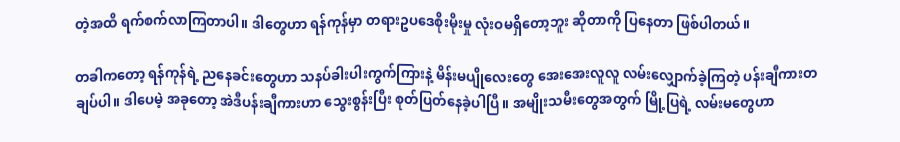တဲ့အထိ ရက်စက်လာကြတာပါ။ ဒါတွေဟာ ရန်ကုန်မှာ တရားဥပဒေစိုးမိုးမှု လုံးဝမရှိတော့ဘူး ဆိုတာကို ပြနေတာ ဖြစ်ပါတယ်။

တခါကတော့ ရန်ကုန်ရဲ့ ညနေခင်းတွေဟာ သနပ်ခါးပါးကွက်ကြားနဲ့ မိန်းမပျိုလေးတွေ အေးအေးလူလူ လမ်းလျှောက်ခဲ့ကြတဲ့ ပန်းချီကားတချပ်ပါ။ ဒါပေမဲ့ အခုတော့ အဲဒီပန်းချီကားဟာ သွေးစွန်းပြီး စုတ်ပြတ်နေခဲ့ပါပြီ။ အမျိုးသမီးတွေအတွက် မြို့ပြရဲ့ လမ်းမတွေဟာ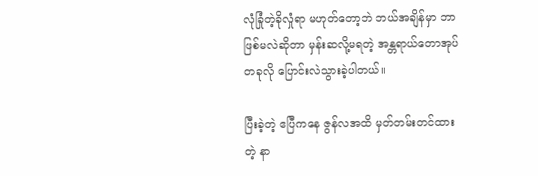လုံခြုံတဲ့ခိုလှုံရာ မဟုတ်တော့ဘဲ ဘယ်အချိန်မှာ ဘာဖြစ်မလဲဆိုတာ မှန်းဆလို့မရတဲ့ အန္တရာယ်တောအုပ်တခုလို ပြောင်းလဲသွားခဲ့ပါတယ်။

ပြီးခဲ့တဲ့ ဧပြီကနေ ဇွန်လအထိ မှတ်တမ်းတင်ထားတဲ့ နာ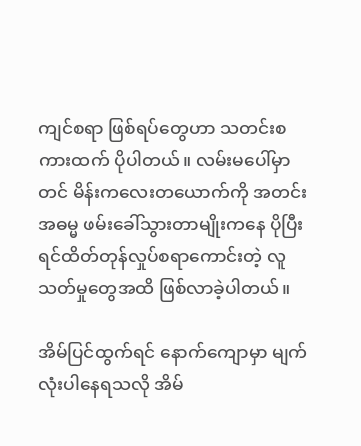ကျင်စရာ ဖြစ်ရပ်တွေဟာ သတင်းစကားထက် ပိုပါတယ်။ လမ်းမပေါ်မှာတင် မိန်းကလေးတယောက်ကို အတင်းအဓမ္မ ဖမ်းခေါ်သွားတာမျိုးကနေ ပိုပြီး ရင်ထိတ်တုန်လှုပ်စရာကောင်းတဲ့ လူသတ်မှုတွေအထိ ဖြစ်လာခဲ့ပါတယ်။

အိမ်ပြင်ထွက်ရင် နောက်ကျောမှာ မျက်လုံးပါနေရသလို အိမ်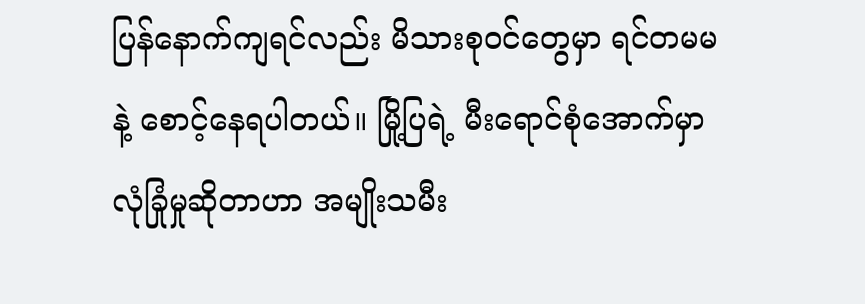ပြန်နောက်ကျရင်လည်း မိသားစုဝင်တွေမှာ ရင်တမမနဲ့ စောင့်နေရပါတယ်။ မြို့ပြရဲ့ မီးရောင်စုံအောက်မှာ လုံခြုံမှုဆိုတာဟာ အမျိုးသမီး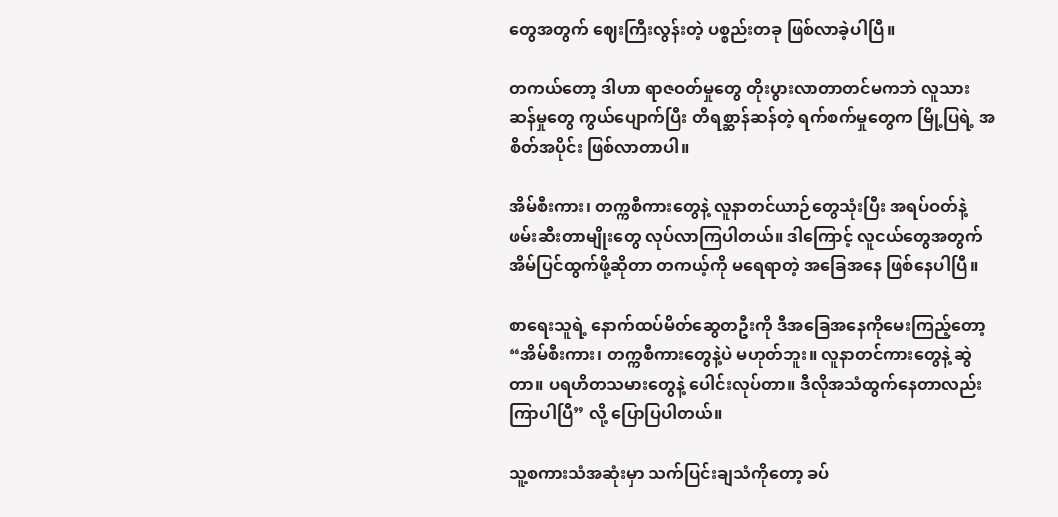တွေအတွက် ဈေးကြီးလွန်းတဲ့ ပစ္စည်းတခု ဖြစ်လာခဲ့ပါပြီ။

တကယ်တော့ ဒါဟာ ရာဇဝတ်မှုတွေ တိုးပွားလာတာတင်မကဘဲ လူသားဆန်မှုတွေ ကွယ်ပျောက်ပြီး တိရစ္ဆာန်ဆန်တဲ့ ရက်စက်မှုတွေက မြို့ပြရဲ့ အစိတ်အပိုင်း ဖြစ်လာတာပါ။

အိမ်စီးကား၊ တက္ကစီကားတွေနဲ့ လူနာတင်ယာဉ်တွေသုံးပြီး အရပ်ဝတ်နဲ့ ဖမ်းဆီးတာမျိုးတွေ လုပ်လာကြပါတယ်။ ဒါကြောင့် လူငယ်တွေအတွက် အိမ်ပြင်ထွက်ဖို့ဆိုတာ တကယ့်ကို မရေရာတဲ့ အခြေအနေ ဖြစ်နေပါပြီ။

စာရေးသူရဲ့ နောက်ထပ်မိတ်ဆွေတဦးကို ဒီအခြေအနေကိုမေးကြည့်တော့ “အိမ်စီးကား၊ တက္ကစီကားတွေနဲ့ပဲ မဟုတ်ဘူး။ လူနာတင်ကားတွေနဲ့ ဆွဲတာ။ ပရဟိတသမားတွေနဲ့ ပေါင်းလုပ်တာ။ ဒီလိုအသံထွက်နေတာလည်း ကြာပါပြီ” လို့ ပြောပြပါတယ်။

သူ့စကားသံအဆုံးမှာ သက်ပြင်းချသံကိုတော့ ခပ်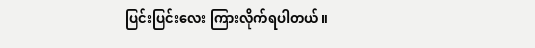ပြင်းပြင်းလေး ကြားလိုက်ရပါတယ်။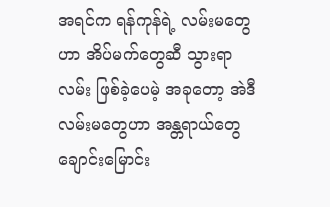အရင်က ရန်ကုန်ရဲ့ လမ်းမတွေဟာ အိပ်မက်တွေဆီ သွားရာလမ်း ဖြစ်ခဲ့ပေမဲ့ အခုတော့ အဲဒီလမ်းမတွေဟာ အန္တရာယ်တွေ ချောင်းမြောင်း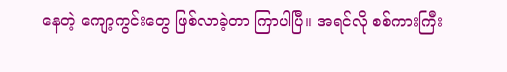နေတဲ့ ကျော့ကွင်းတွေ ဖြစ်လာခဲ့တာ ကြာပါပြီ။ အရင်လို စစ်ကားကြီး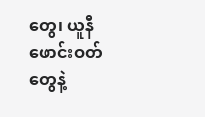တွေ၊ ယူနီဖောင်းဝတ်တွေနဲ့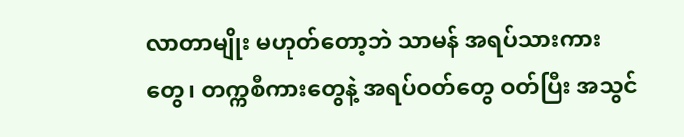လာတာမျိုး မဟုတ်တော့ဘဲ သာမန် အရပ်သားကားတွေ၊ တက္ကစီကားတွေနဲ့ အရပ်ဝတ်တွေ ဝတ်ပြီး အသွင်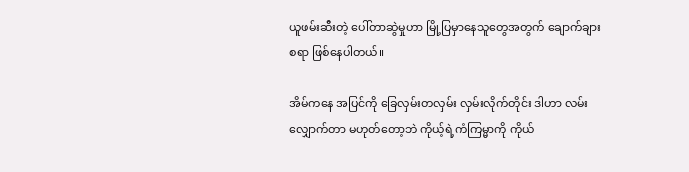ယူဖမ်းဆီးတဲ့ ပေါ်တာဆွဲမှုဟာ မြို့ပြမှာနေသူတွေအတွက် ချောက်ချားစရာ ဖြစ်နေပါတယ်။

အိမ်ကနေ အပြင်ကို ခြေလှမ်းတလှမ်း လှမ်းလိုက်တိုင်း ဒါဟာ လမ်းလျှောက်တာ မဟုတ်တော့ဘဲ ကိုယ့်ရဲ့ကံကြမ္မာကို ကိုယ်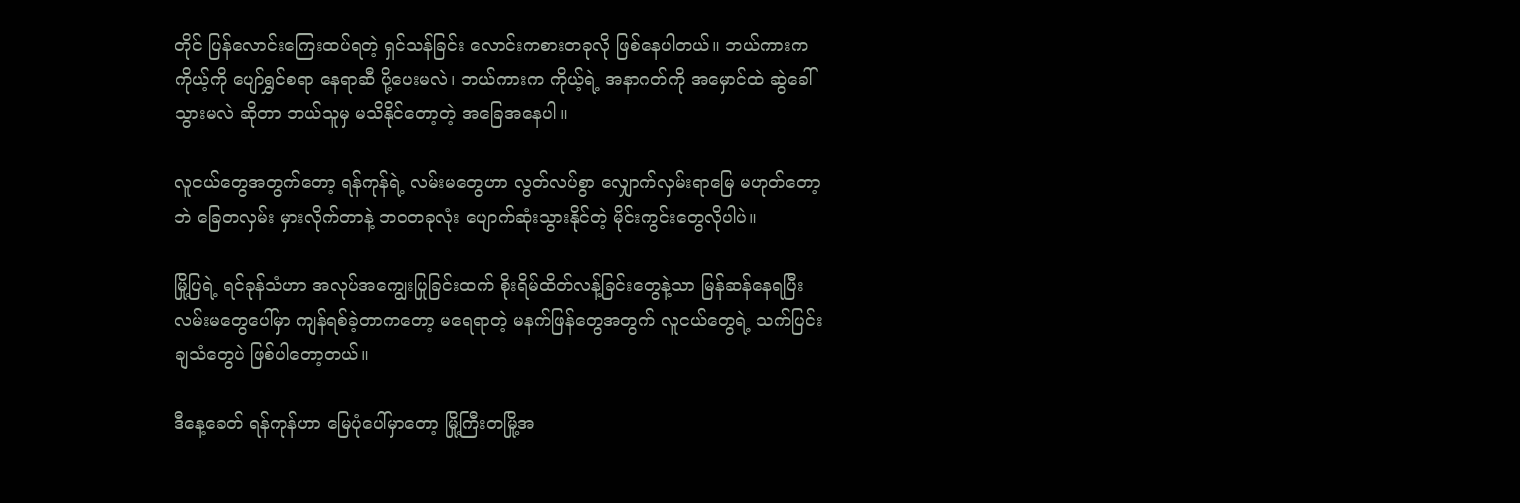တိုင် ပြန်လောင်းကြေးထပ်ရတဲ့ ရှင်သန်ခြင်း လောင်းကစားတခုလို ဖြစ်နေပါတယ်။ ဘယ်ကားက ကိုယ့်ကို ပျော်ရွှင်စရာ နေရာဆီ ပို့ပေးမလဲ၊ ဘယ်ကားက ကိုယ့်ရဲ့ အနာဂတ်ကို အမှောင်ထဲ ဆွဲခေါ်သွားမလဲ ဆိုတာ ဘယ်သူမှ မသိနိုင်တော့တဲ့ အခြေအနေပါ။

လူငယ်တွေအတွက်တော့ ရန်ကုန်ရဲ့ လမ်းမတွေဟာ လွတ်လပ်စွာ လျှောက်လှမ်းရာမြေ မဟုတ်တော့ဘဲ ခြေတလှမ်း မှားလိုက်တာနဲ့ ဘဝတခုလုံး ပျောက်ဆုံးသွားနိုင်တဲ့ မိုင်းကွင်းတွေလိုပါပဲ။

မြို့ပြရဲ့ ရင်ခုန်သံဟာ အလုပ်အကျွေးပြုခြင်းထက် စိုးရိမ်ထိတ်လန့်ခြင်းတွေနဲ့သာ မြန်ဆန်နေရပြီး လမ်းမတွေပေါ်မှာ ကျန်ရစ်ခဲ့တာကတော့ မရေရာတဲ့ မနက်ဖြန်တွေအတွက် လူငယ်တွေရဲ့ သက်ပြင်းချသံတွေပဲ ဖြစ်ပါတော့တယ်။

ဒီနေ့ခေတ် ရန်ကုန်ဟာ မြေပုံပေါ်မှာတော့ မြို့ကြီးတမြို့အ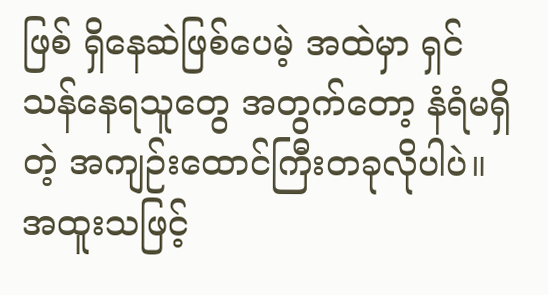ဖြစ် ရှိနေဆဲဖြစ်ပေမဲ့ အထဲမှာ ရှင်သန်နေရသူတွေ အတွက်တော့ နံရံမရှိတဲ့ အကျဉ်းထောင်ကြီးတခုလိုပါပဲ။ အထူးသဖြင့်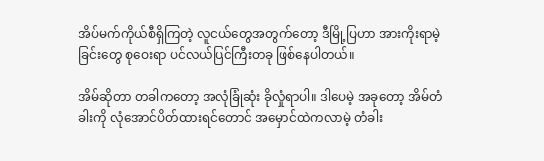အိပ်မက်ကိုယ်စီရှိကြတဲ့ လူငယ်တွေအတွက်တော့ ဒီမြို့ပြဟာ အားကိုးရာမဲ့ခြင်းတွေ စုဝေးရာ ပင်လယ်ပြင်ကြီးတခု ဖြစ်နေပါတယ်။

အိမ်ဆိုတာ တခါကတော့ အလုံခြုံဆုံး ခိုလှုံရာပါ။ ဒါပေမဲ့ အခုတော့ အိမ်တံခါးကို လုံအောင်ပိတ်ထားရင်တောင် အမှောင်ထဲကလာမဲ့ တံခါး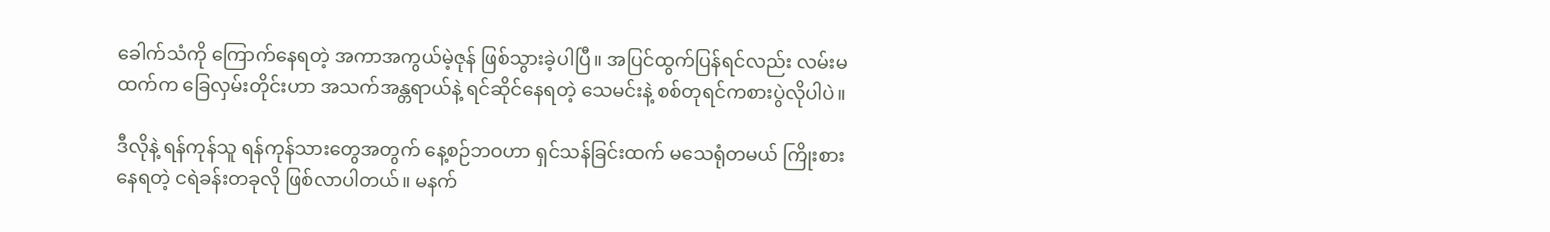ခေါက်သံကို ကြောက်နေရတဲ့ အကာအကွယ်မဲ့ဇုန် ဖြစ်သွားခဲ့ပါပြီ။ အပြင်ထွက်ပြန်ရင်လည်း လမ်းမထက်က ခြေလှမ်းတိုင်းဟာ အသက်အန္တရာယ်နဲ့ ရင်ဆိုင်နေရတဲ့ သေမင်းနဲ့ စစ်တုရင်ကစားပွဲလိုပါပဲ။

ဒီလိုနဲ့ ရန်ကုန်သူ ရန်ကုန်သားတွေအတွက် နေ့စဉ်ဘဝဟာ ရှင်သန်ခြင်းထက် မသေရုံတမယ် ကြိုးစားနေရတဲ့ ငရဲခန်းတခုလို ဖြစ်လာပါတယ်။ မနက်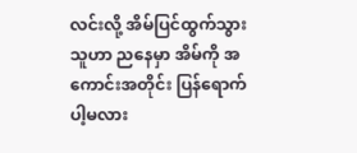လင်းလို့ အိမ်ပြင်ထွက်သွားသူဟာ ညနေမှာ အိမ်ကို အကောင်းအတိုင်း ပြန်ရောက်ပါ့မလား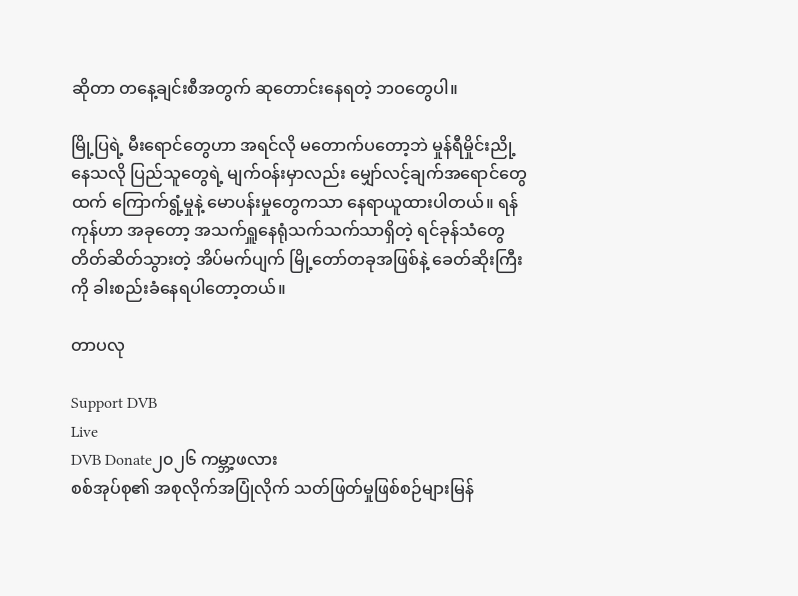ဆိုတာ တနေ့ချင်းစီအတွက် ဆုတောင်းနေရတဲ့ ဘဝတွေပါ။

မြို့ပြရဲ့ မီးရောင်တွေဟာ အရင်လို မတောက်ပတော့ဘဲ မှုန်ရီမှိုင်းညို့နေသလို ပြည်သူတွေရဲ့ မျက်ဝန်းမှာလည်း မျှော်လင့်ချက်အရောင်တွေထက် ကြောက်ရွံ့မှုနဲ့ မောပန်းမှုတွေကသာ နေရာယူထားပါတယ်။ ရန်ကုန်ဟာ အခုတော့ အသက်ရှူနေရုံသက်သက်သာရှိတဲ့ ရင်ခုန်သံတွေ တိတ်ဆိတ်သွားတဲ့ အိပ်မက်ပျက် မြို့တော်တခုအဖြစ်နဲ့ ခေတ်ဆိုးကြီးကို ခါးစည်းခံနေရပါတော့တယ်။

တာပလု

Support DVB
Live
DVB Donate၂၀၂၆ ကမ္ဘာ့ဖလား
စစ်အုပ်စု၏ အစုလိုက်အပြုံလိုက် သတ်ဖြတ်မှုဖြစ်စဉ်များမြန်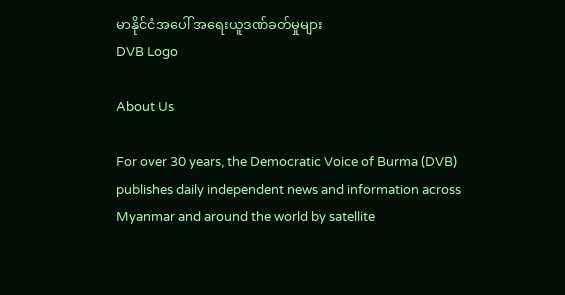မာနိုင်ငံအပေါ် အရေးယူဒဏ်ခတ်မှုများ
DVB Logo

About Us

For over 30 years, the Democratic Voice of Burma (DVB) publishes daily independent news and information across Myanmar and around the world by satellite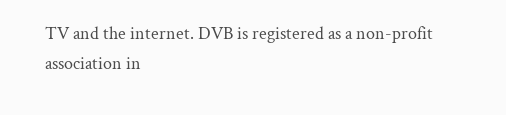TV and the internet. DVB is registered as a non-profit association in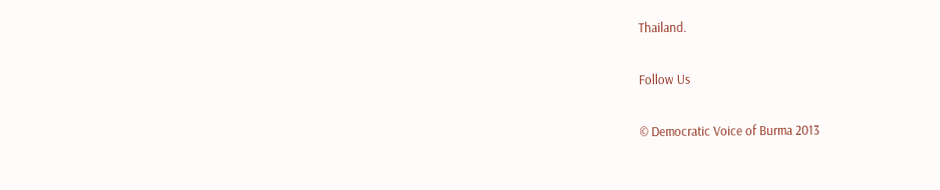Thailand.

Follow Us

© Democratic Voice of Burma 2013